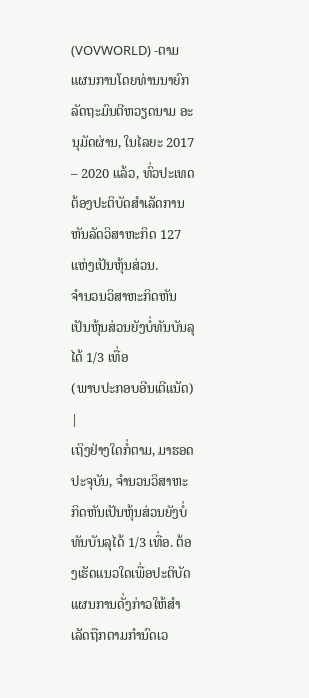(VOVWORLD) -ຕາມແຜນການໂດຍທ່ານນາຍົກລັດຖະມົນຕີຫວຽດນາມ ອະນຸມັດຜ່ານ, ໃນໄລຍະ 2017 – 2020 ແລ້ວ, ທົ່ວປະເທດຕ້ອງປະຕິບັດສຳເລັດການຫັນລັດວິສາຫະກິດ 127 ແຫ່ງເປັນຫຸ້ນສ່ວນ.
ຈຳນວນວິສາຫະກິດຫັນເປັນຫຸ້ນສ່ວນຍັງບໍ່ທັນບັນລຸໄດ້ 1/3 ເທື່ອ
(ພາບປະກອບອີນເຕີແນັດ)
|
ເຖິງຢ່າງໃດກໍ່ຕາມ, ມາຮອດປະຈຸບັນ, ຈຳນວນວິສາຫະກິດຫັນເປັນຫຸ້ນສ່ວນຍັງບໍ່ທັນບັນລຸໄດ້ 1/3 ເທື່ອ. ຕ້ອງເຮັດແນວໃດເພື່ອປະຕິບັດແຜນການດັ່ງກ່າວໃຫ້ສຳເລັດຖືກຕາມກຳນົດເວ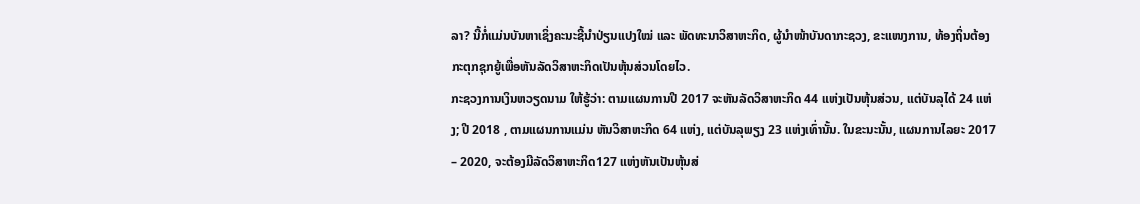ລາ? ນີ້ກໍ່ແມ່ນບັນຫາເຊິ່ງຄະນະຊີ້ນຳປ່ຽນແປງໃໝ່ ແລະ ພັດທະນາວິສາຫະກິດ, ຜູ້ນຳໜ້າບັນດາກະຊວງ, ຂະແໜງການ, ທ້ອງຖິ່ນຕ້ອງກະຕຸກຊຸກຍູ້ເພື່ອຫັນລັດວິສາຫະກິດເປັນຫຸ້ນສ່ວນໂດຍໄວ.
ກະຊວງການເງິນຫວຽດນາມ ໃຫ້ຮູ້ວ່າ: ຕາມແຜນການປີ 2017 ຈະຫັນລັດວິສາຫະກິດ 44 ແຫ່ງເປັນຫຸ້ນສ່ວນ, ແຕ່ບັນລຸໄດ້ 24 ແຫ່ງ; ປີ 2018 , ຕາມແຜນການແມ່ນ ຫັນວິສາຫະກິດ 64 ແຫ່ງ, ແຕ່ບັນລຸພຽງ 23 ແຫ່ງເທົ່ານັ້ນ. ໃນຂະນະນັ້ນ, ແຜນການໄລຍະ 2017 – 2020, ຈະຕ້ອງມີລັດວິສາຫະກິດ127 ແຫ່ງຫັນເປັນຫຸ້ນສ່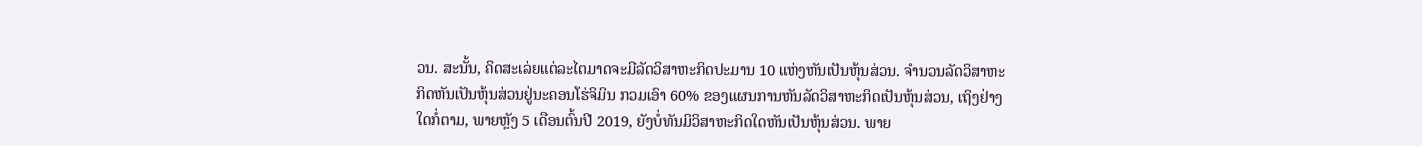ວນ. ສະນັ້ນ, ຄິດສະເລ່ຍແຕ່ລະໄຕມາດຈະມີລັດວິສາຫະກິດປະມານ 10 ແຫ່ງຫັນເປັນຫຸ້ນສ່ວນ. ຈຳນວນລັດວິສາຫະກິດຫັນເປັນຫຸ້ນສ່ວນຢູ່ນະຄອນໂຮ່ຈິມິນ ກວມເອົາ 60% ຂອງແຜນການຫັນລັດວິສາຫະກິດເປັນຫຸ້ນສ່ວນ, ເຖິງຢ່າງໃດກໍ່ຕາມ, ພາຍຫຼັງ 5 ເດືອນຕົ້ນປີ 2019, ຍັງບໍ່ທັນມິວິສາຫະກິດໃດຫັນເປັນຫຸ້ນສ່ວນ. ພາຍ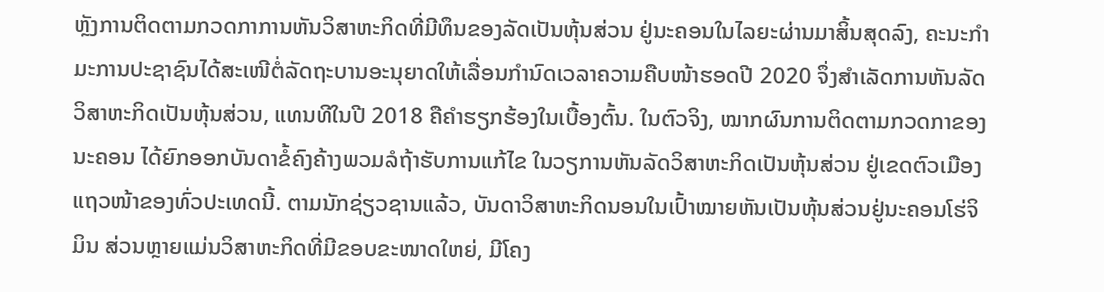ຫຼັງການຕິດຕາມກວດກາການຫັນວິສາຫະກິດທີ່ມີທຶນຂອງລັດເປັນຫຸ້ນສ່ວນ ຢູ່ນະຄອນໃນໄລຍະຜ່ານມາສິ້ນສຸດລົງ, ຄະນະກຳມະການປະຊາຊົນໄດ້ສະເໜີຕໍ່ລັດຖະບານອະນຸຍາດໃຫ້ເລື່ອນກຳນົດເວລາຄວາມຄືບໜ້າຮອດປີ 2020 ຈຶ່ງສຳເລັດການຫັນລັດວິສາຫະກິດເປັນຫຸ້ນສ່ວນ, ແທນທີໃນປີ 2018 ຄືຄຳຮຽກຮ້ອງໃນເບື້ອງຕົ້ນ. ໃນຕົວຈິງ, ໝາກຜົນການຕິດຕາມກວດກາຂອງນະຄອນ ໄດ້ຍົກອອກບັນດາຂໍ້ຄົງຄ້າງພວມລໍຖ້າຮັບການແກ້ໄຂ ໃນວຽການຫັນລັດວິສາຫະກິດເປັນຫຸ້ນສ່ວນ ຢູ່ເຂດຕົວເມືອງແຖວໜ້າຂອງທົ່ວປະເທດນີ້. ຕາມນັກຊ່ຽວຊານແລ້ວ, ບັນດາວິສາຫະກິດນອນໃນເປົ້າໝາຍຫັນເປັນຫຸ້ນສ່ວນຢູ່ນະຄອນໂຮ່ຈິມິນ ສ່ວນຫຼາຍແມ່ນວິສາຫະກິດທີ່ມີຂອບຂະໜາດໃຫຍ່, ມີໂຄງ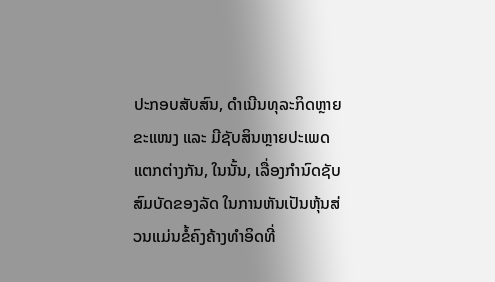ປະກອບສັບສົນ, ດຳເນີນທຸລະກິດຫຼາຍຂະແໜງ ແລະ ມີຊັບສິນຫຼາຍປະເພດແຕກຕ່າງກັນ, ໃນນັ້ນ, ເລື່ອງກຳນົດຊັບສົມບັດຂອງລັດ ໃນການຫັນເປັນຫຸ້ນສ່ວນແມ່ນຂໍ້ຄົງຄ້າງທຳອິດທີ່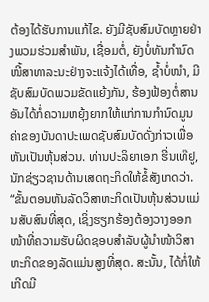ຕ້ອງໄດ້ຮັບການແກ້ໄຂ. ຍັງມີຊັບສົມບັດຫຼາຍຢ່າງພວມຮ່ວມສຳພັນ, ເຊື່ອມຕໍ່, ຍັງບໍ່ທັນກຳນົດໜີ້ສາທາລະນະຢ່າງຈະແຈ້ງໄດ້ເທື່ອ, ຊ້ຳບໍ່ໜຳ, ມີຊັບສົມບັດພວມຂັດແຍ້ງກັນ, ຮ້ອງຟ້ອງຕໍ່ສານ ອັນໄດ້ກໍ່ຄວາມຫຍຸ້ງຍາກໃຫ້ແກ່ການກຳນົດມູນຄ່າຂອງບັນດາປະເພດຊັບສົມບັດດັ່ງກ່າວເພື່ອຫັນເປັນຫຸ້ນສ່ວນ. ທ່ານປະລິຍາເອກ ຮີ່ນເທ໊ຢູ, ນັກຊ່ຽວຊານດ້ານເສດຖະກິດໃຫ້ຂໍ້ສັງເກດວ່າ.
“ຂັ້ນຕອນຫັນລັດວິສາຫະກິດເປັນຫຸ້ນສ່ວນແມ່ນສັບສົນທີ່ສຸດ, ເຊິ່ງຮຽກຮ້ອງຕ້ອງວາງອອກໜ້າທີ່ຄວາມຮັບຜິດຊອບສຳລັບຜູ້ນຳໜ້າວິສາຫະກິດຂອງລັດແມ່ນສູງທີ່ສຸດ. ສະນັ້ນ, ໄດ້ກໍ່ໃຫ້ເກີດມີ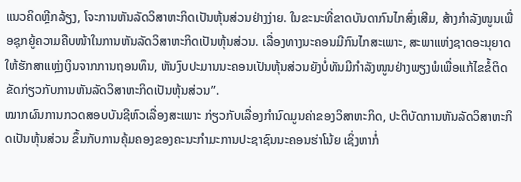ແນວຄິດຫຼີກລ້ຽງ, ໂຈະການຫັນລັດວິສາຫະກິດເປັນຫຸ້ນສ່ວນຢ່າງງ່າຍ. ໃນຂະນະທີ່ຂາດບັນດາກົນໄກສົ່ງເສີມ, ສ້າງກຳລັງໜູນເພື່ອຊຸກຍູ້ຄວາມຄືບໜ້າໃນການຫັນລັດວິສາຫະກິດເປັນຫຸ້ນສ່ວນ. ເລື່ອງທາງນະຄອນມີກົນໄກສະເພາະ, ສະພາແຫ່ງຊາດອະນຸຍາດໃຫ້ຮັກສາແຫຼ່ງເງິນຈາກການຖອນທຶນ, ຫັນງົບປະມານນະຄອນເປັນຫຸ້ນສ່ວນຍັງບໍ່ທັນມີກຳລັງໜູນຢ່າງພຽງພໍເພື່ອແກ້ໄຂຂໍ້ຕິດຂັດກ່ຽວກັບການຫັນລັດວິສາຫະກິດເປັນຫຸ້ນສ່ວນ”.
ໝາກຜົນການກວດສອບບັນຊີຫົວເລື່ອງສະເພາະ ກ່ຽວກັບເລື່ອງກຳນົດມູນຄ່າຂອງວິສາຫະກິດ, ປະຕິບັດການຫັນລັດວິສາຫະກິດເປັນຫຸ້ນສ່ວນ ຂຶ້ນກັບການຄຸ້ມຄອງຂອງຄະນະກຳມະການປະຊາຊົນນະຄອນຮ່າໂນ້ຍ ເຊິ່ງຫາກໍ່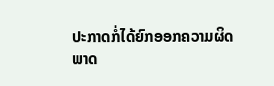ປະກາດກໍ່ໄດ້ຍົກອອກຄວາມຜິດພາດ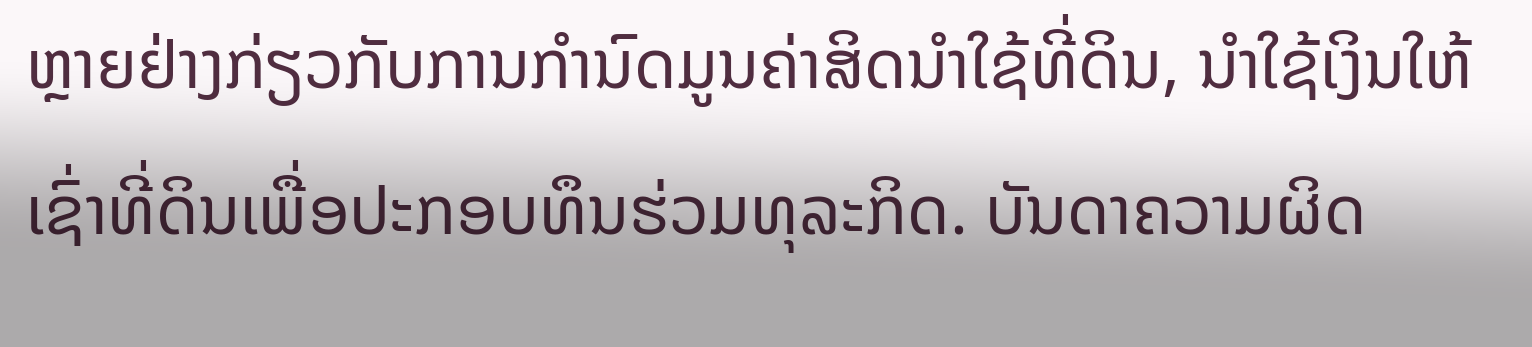ຫຼາຍຢ່າງກ່ຽວກັບການກຳນົດມູນຄ່າສິດນຳໃຊ້ທີ່ດິນ, ນຳໃຊ້ເງິນໃຫ້ເຊົ່າທີ່ດິນເພື່ອປະກອບທຶນຮ່ວມທຸລະກິດ. ບັນດາຄວາມຜິດ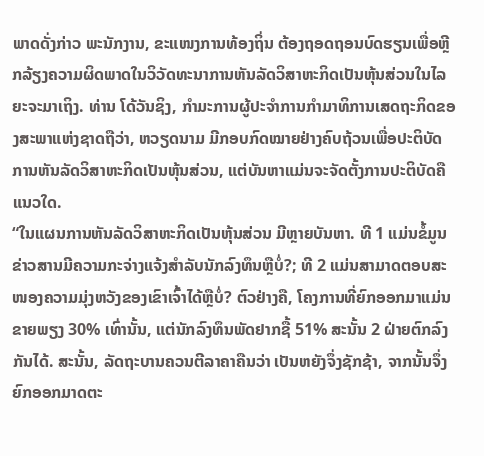ພາດດັ່ງກ່າວ ພະນັກງານ, ຂະແໜງການທ້ອງຖິ່ນ ຕ້ອງຖອດຖອນບົດຮຽນເພື່ອຫຼີກລ້ຽງຄວາມຜິດພາດໃນວິວັດທະນາການຫັນລັດວິສາຫະກິດເປັນຫຸ້ນສ່ວນໃນໄລຍະຈະມາເຖິງ. ທ່ານ ໂດ້ວັນຊິງ, ກຳມະການຜູ້ປະຈຳການກຳມາທິການເສດຖະກິດຂອງສະພາແຫ່ງຊາດຖືວ່າ, ຫວຽດນາມ ມີກອບກົດໝາຍຢ່າງຄົບຖ້ວນເພື່ອປະຕິບັດການຫັນລັດວິສາຫະກິດເປັນຫຸ້ນສ່ວນ, ແຕ່ບັນຫາແມ່ນຈະຈັດຕັ້ງການປະຕິບັດຄືແນວໃດ.
“ໃນແຜນການຫັນລັດວິສາຫະກິດເປັນຫຸ້ນສ່ວນ ມີຫຼາຍບັນຫາ. ທີ 1 ແມ່ນຂໍ້ມູນຂ່າວສານມີຄວາມກະຈ່າງແຈ້ງສຳລັບນັກລົງທຶນຫຼືບໍ່?; ທີ 2 ແມ່ນສາມາດຕອບສະໜອງຄວາມມຸ່ງຫວັງຂອງເຂົາເຈົ້າໄດ້ຫຼືບໍ່? ຕົວຢ່າງຄື, ໂຄງການທີ່ຍົກອອກມາແມ່ນຂາຍພຽງ 30% ເທົ່ານັ້ນ, ແຕ່ນັກລົງທຶນພັດຢາກຊື້ 51% ສະນັ້ນ 2 ຝ່າຍຕົກລົງກັນໄດ້. ສະນັ້ນ, ລັດຖະບານຄວນຕີລາຄາຄືນວ່າ ເປັນຫຍັງຈຶ່ງຊັກຊ້າ, ຈາກນັ້ນຈຶ່ງຍົກອອກມາດຕະ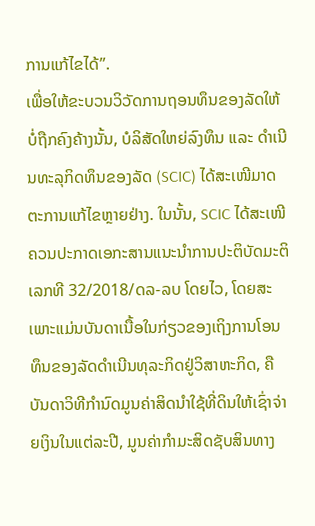ການແກ້ໄຂໄດ້”.
ເພື່ອໃຫ້ຂະບວນວິວັດການຖອນທຶນຂອງລັດໃຫ້ບໍ່ຖືກຄົງຄ້າງນັ້ນ, ບໍລິສັດໃຫຍ່ລົງທຶນ ແລະ ດຳເນີນທະລຸກິດທຶນຂອງລັດ (SCIC) ໄດ້ສະເໜີມາດຕະການແກ້ໄຂຫຼາຍຢ່າງ. ໃນນັ້ນ, SCIC ໄດ້ສະເໜີຄວນປະກາດເອກະສານແນະນຳການປະຕິບັດມະຕິເລກທີ 32/2018/ດລ-ລບ ໂດຍໄວ, ໂດຍສະເພາະແມ່ນບັນດາເນື້ອໃນກ່ຽວຂອງເຖິງການໂອນທຶນຂອງລັດດຳເນີນທຸລະກິດຢູ່ວິສາຫະກິດ, ຄືບັນດາວິທີກຳນົດມູນຄ່າສິດນຳໃຊ້ທີ່ດິນໃຫ້ເຊົ່າຈ່າຍເງິນໃນແຕ່ລະປີ, ມູນຄ່າກຳມະສິດຊັບສິນທາງ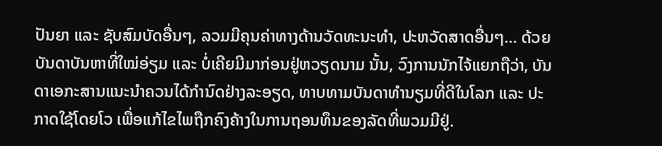ປັນຍາ ແລະ ຊັບສົມບັດອື່ນໆ, ລວມມີຄຸນຄ່າທາງດ້ານວັດທະນະທຳ, ປະຫວັດສາດອື່ນໆ… ດ້ວຍບັນດາບັນຫາທີ່ໃໝ່ອ່ຽມ ແລະ ບໍ່ເຄີຍມີມາກ່ອນຢູ່ຫວຽດນາມ ນັ້ນ, ວົງການນັກໄຈ້ແຍກຖືວ່າ, ບັນດາເອກະສານແນະນຳຄວນໄດ້ກຳນົດຢ່າງລະອຽດ, ທາບທາມບັນດາທຳນຽມທີ່ດີໃນໂລກ ແລະ ປະກາດໃຊ້ໂດຍໂວ ເພື່ອແກ້ໄຂໄພຖືກຄົງຄ້າງໃນການຖອນທຶນຂອງລັດທີ່ພວມມີຢູ່.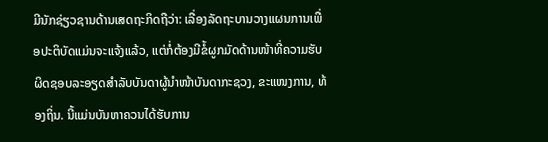ມີນັກຊ່ຽວຊານດ້ານເສດຖະກິດຖືວ່າ: ເລື່ອງລັດຖະບານວາງແຜນການເພື່ອປະຕິບັດແມ່ນຈະແຈ້ງແລ້ວ, ແຕ່ກໍ່ຕ້ອງມີຂໍ້ຜູກມັດດ້ານໜ້າທີ່ຄວາມຮັບຜິດຊອບລະອຽດສຳລັບບັນດາຜູ້ນຳໜ້າບັນດາກະຊວງ, ຂະແໜງການ, ທ້ອງຖິ່ນ. ນີ້ແມ່ນບັນຫາຄວນໄດ້ຮັບການ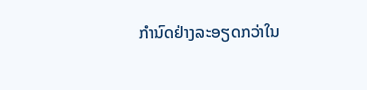ກຳນົດຢ່າງລະອຽດກວ່າໃນ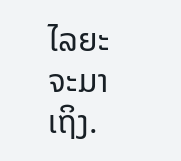ໄລຍະຈະມາເຖິງ.